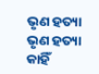ଭୃଣ ହତ୍ୟା
ଭୃଣ ହତ୍ୟା
କାହିଁ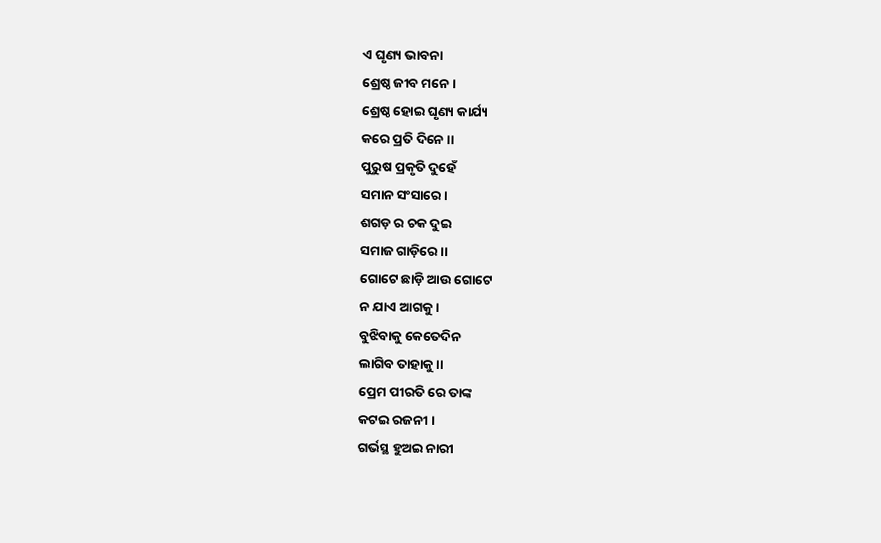ଏ ଘୃଣ୍ୟ ଭାବନା
ଶ୍ରେଷ୍ଠ ଜୀବ ମନେ ।
ଶ୍ରେଷ୍ଠ ହୋଇ ଘୃଣ୍ୟ କାର୍ଯ୍ୟ
କରେ ପ୍ରତି ଦିନେ ।।
ପୁରୁଷ ପ୍ରକୃତି ଦୁହେଁ
ସମାନ ସଂସାରେ ।
ଶଗଡ଼ ର ଚକ ଦୁଇ
ସମାଜ ଗାଡ଼ିରେ ।।
ଗୋଟେ ଛାଡ଼ି ଆଉ ଗୋଟେ
ନ ଯାଏ ଆଗକୁ ।
ବୁଝିବାକୁ କେତେଦିନ
ଲାଗିବ ତାହାକୁ ।।
ପ୍ରେମ ପୀରତି ରେ ତାଙ୍କ
କଟଇ ରଜନୀ ।
ଗର୍ଭସ୍ଥ ହୁଅଇ ନାରୀ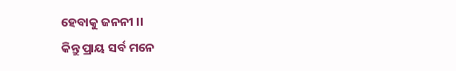ହେବାକୁ ଜନନୀ ।।
କିନ୍ତୁ ପ୍ରାୟ ସର୍ବ ମନେ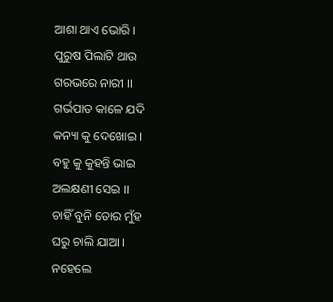ଆଶା ଥାଏ ଭୋରି ।
ପୁରୁଷ ପିଲାଟି ଥାଉ
ଗରଭରେ ନାରୀ ।।
ଗର୍ଭପାତ କାଳେ ଯଦି
କନ୍ୟା କୁ ଦେଖୋଇ ।
ବହୁ କୁ କୁହନ୍ତି ଭାଇ
ଅଲକ୍ଷଣୀ ସେଇ ।।
ଚାହିଁ ବୁନି ତୋର ମୁଁହ
ଘରୁ ଚାଲି ଯାଆ ।
ନହେଲେ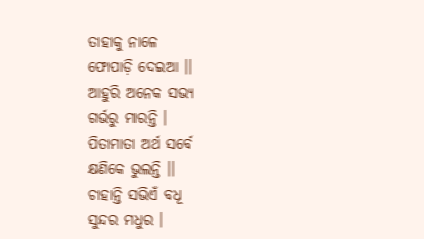ତାହାକୁ ନାଳେ
ଫୋପାଡ଼ି ଦେଇଆ ।।
ଆହୁରି ଅନେକ ସଭ୍ୟ
ଗର୍ଭରୁ ମାରନ୍ତି ।
ପିତାମାତା ଅର୍ଥ ସର୍ବେ
କ୍ଷଣିକେ ଭୁଲନ୍ତି ।।
ଚାହାନ୍ତି ସଭିଏଁ ବଧୂ
ସୁନ୍ଦର ମଧୁର ।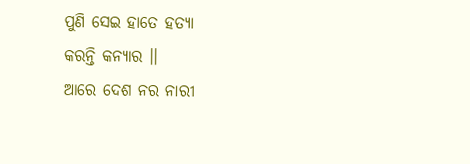ପୁଣି ସେଇ ହାତେ ହତ୍ୟା
କରନ୍ତି କନ୍ୟାର ।।
ଆରେ ଦେଶ ନର ନାରୀ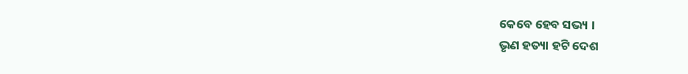କେବେ ହେବ ସଭ୍ୟ ।
ଭୃଣ ହତ୍ୟା ହଟି ଦେଶ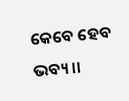କେବେ ହେବ ଭବ୍ୟ ।।